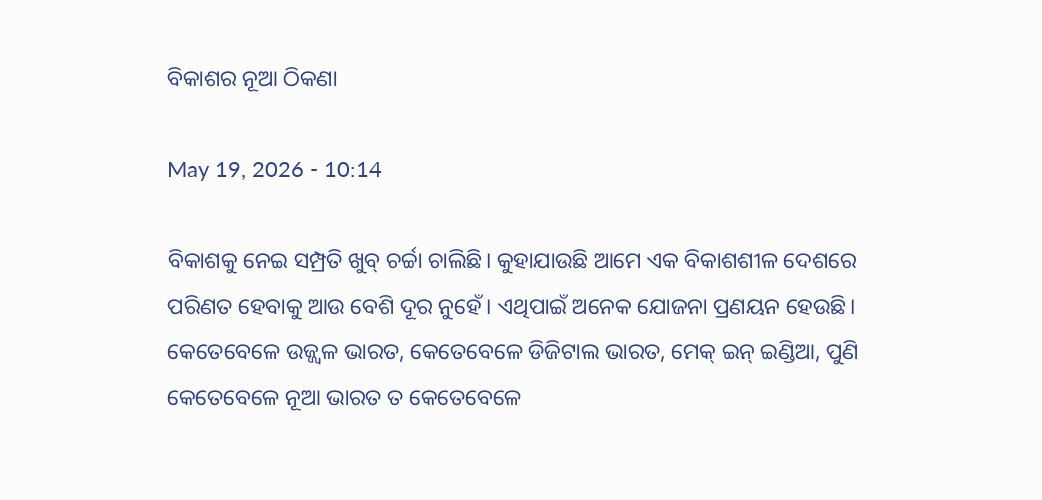ବିକାଶର ନୂଆ ଠିକଣା

May 19, 2026 - 10:14

ବିକାଶକୁ ନେଇ ସମ୍ପ୍ରତି ଖୁବ୍‌ ଚର୍ଚ୍ଚା ଚାଲିଛି। କୁହାଯାଉଛି ଆମେ ଏକ ବିକାଶଶୀଳ ଦେଶରେ ପରିଣତ ହେବାକୁ ଆଉ ବେଶି ଦୂର ନୁହେଁ। ଏଥିପାଇଁ ଅନେକ ଯୋଜନା ପ୍ରଣୟନ ହେଉଛି। କେତେବେଳେ ଉଜ୍ଜ୍ୱଳ ଭାରତ, କେତେବେଳେ ଡିଜିଟାଲ ଭାରତ, ମେକ୍‌ ଇନ୍‌ ଇଣ୍ଡିଆ, ପୁଣି କେତେବେଳେ ନୂଆ ଭାରତ ତ କେତେବେଳେ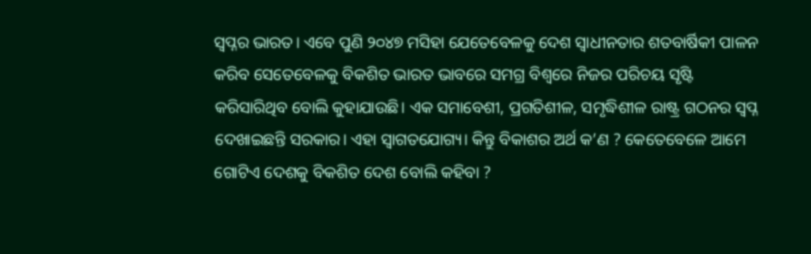ସ୍ବପ୍ନର ଭାରତ। ଏବେ ପୁଣି ୨୦୪୭ ମସିହା ଯେତେବେଳକୁ ଦେଶ ସ୍ବାଧୀନତାର ଶତବାର୍ଷିକୀ ପାଳନ କରିବ ସେତେବେଳକୁ ବିକଶିତ ଭାରତ ଭାବରେ ସମଗ୍ର ବିଶ୍ୱରେ ନିଜର ପରିଚୟ ସୃଷ୍ଟି କରିସାରିଥିବ ବୋଲି କୁହାଯାଉଛି। ଏକ ସମାବେଶୀ, ପ୍ରଗତିଶୀଳ, ସମୃଦ୍ଧିଶୀଳ ରାଷ୍ଟ୍ର ଗଠନର ସ୍ବପ୍ନ ଦେଖାଇଛନ୍ତି ସରକାର। ଏହା ସ୍ବାଗତଯୋଗ୍ୟ। କିନ୍ତୁ ବିକାଶର ଅର୍ଥ କ’ଣ ? କେତେବେଳେ ଆମେ ଗୋଟିଏ ଦେଶକୁ ବିକଶିତ ଦେଶ ବୋଲି କହିବା ?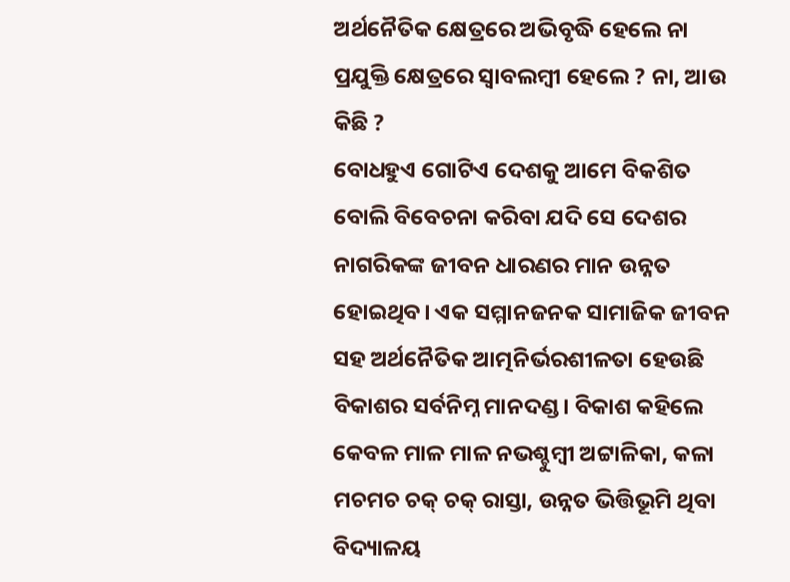ଅର୍ଥନୈତିକ କ୍ଷେତ୍ରରେ ଅଭିବୃଦ୍ଧି ହେଲେ ନା ପ୍ରଯୁକ୍ତି କ୍ଷେତ୍ରରେ ସ୍ବାବଲମ୍ବୀ ହେଲେ ? ନା, ଆଉ କିଛି ?
ବୋଧହୁଏ ଗୋଟିଏ ଦେଶକୁ ଆମେ ବିକଶିତ ବୋଲି ବିବେଚନା କରିବା ଯଦି ସେ ଦେଶର ନାଗରିକଙ୍କ ଜୀବନ ଧାରଣର ମାନ ଉନ୍ନତ ହୋଇଥିବ। ଏକ ସମ୍ମାନଜନକ ସାମାଜିକ ଜୀବନ ସହ ଅର୍ଥନୈତିକ ଆତ୍ମନିର୍ଭରଶୀଳତା ହେଉଛି ବିକାଶର ସର୍ବନିମ୍ନ ମାନଦଣ୍ଡ। ବିକାଶ କହିଲେ କେବଳ ମାଳ ମାଳ ନଭଶ୍ଚୁମ୍ବୀ ଅଟ୍ଟାଳିକା, କଳା ମଚମଚ ଚକ୍‌ ଚକ୍‌ ରାସ୍ତା, ଉନ୍ନତ ଭିତ୍ତିଭୂମି ଥିବା ବିଦ୍ୟାଳୟ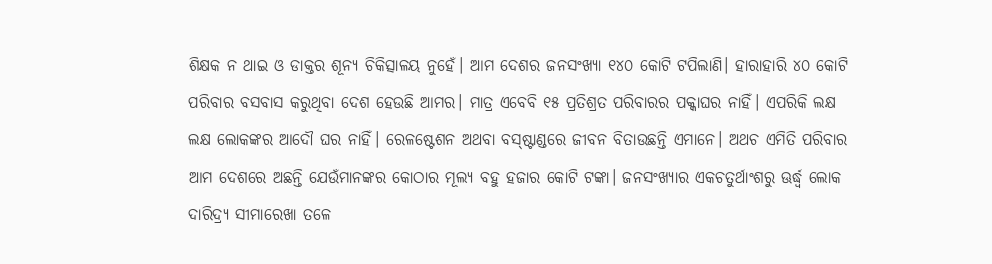ଶିକ୍ଷକ ନ ଥାଇ ଓ ଡାକ୍ତର ଶୂନ୍ୟ ଚିକିତ୍ସାଳୟ ନୁହେଁ। ଆମ ଦେଶର ଜନସଂଖ୍ୟା ୧୪୦ କୋଟି ଟପିଲାଣି। ହାରାହାରି ୪୦ କୋଟି ପରିବାର ବସବାସ କରୁଥିବା ଦେଶ ହେଉଛି ଆମର। ମାତ୍ର ଏବେବି ୧୫ ପ୍ରତିଶ୍ରତ ପରିବାରର ପକ୍କାଘର ନାହିଁ। ଏପରିକି ଲକ୍ଷ ଲକ୍ଷ ଲୋକଙ୍କର ଆଦୌ ଘର ନାହିଁ। ରେଳଷ୍ଟେଶନ ଅଥବା ବସ୍‌ଷ୍ଟାଣ୍ଡରେ ଜୀବନ ବିତାଉଛନ୍ତି ଏମାନେ। ଅଥଚ ଏମିତି ପରିବାର ଆମ ଦେଶରେ ଅଛନ୍ତି ଯେଉଁମାନଙ୍କର କୋଠାର ମୂଲ୍ୟ ବହୁ ହଜାର କୋଟି ଟଙ୍କା। ଜନସଂଖ୍ୟାର ଏକଚତୁର୍ଥାଂଶରୁ ଊର୍ଦ୍ଧ୍ୱ ଲୋକ ଦାରିଦ୍ର୍ୟ ସୀମାରେଖା ତଳେ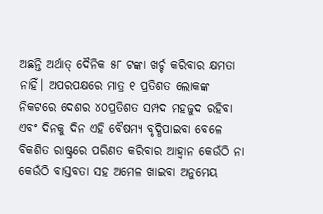ଅଛନ୍ତି ଅର୍ଥାତ୍‌ ଦୈନିକ ୫୮ ଟଙ୍କା ଖର୍ଚ୍ଚ କରିବାର କ୍ଷମତା ନାହିଁ। ଅପରପକ୍ଷରେ ମାତ୍ର ୧ ପ୍ରତିଶତ ଲୋକଙ୍କ ନିକଟରେ ଦେଶର ୪୦ପ୍ରତିଶତ ସମ୍ପଦ ମହଜୁଦ ରହିବା ଏବଂ ଦିନକୁ ଦିନ ଏହି ବୈଷମ୍ୟ ବୃଦ୍ଧିପାଇବା ବେଳେ ବିକଶିତ ରାଷ୍ଟ୍ରରେ ପରିଣତ କରିବାର ଆହ୍ବାନ କେଉଁଠି ନା କେଉଁଠି ବାସ୍ତବତା ସହ ଅମେଳ ଖାଇବା ଅନୁମେୟ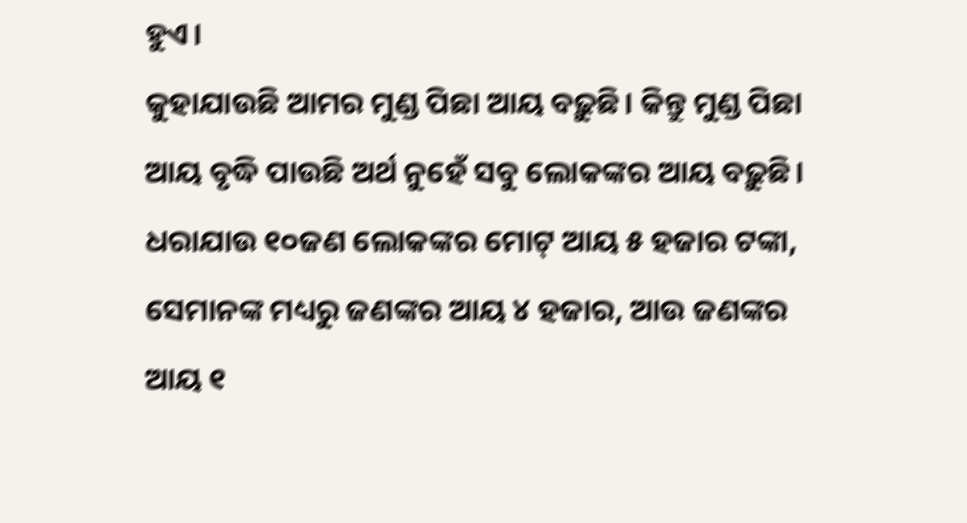ହୁଏ।
କୁହାଯାଉଛି ଆମର ମୁଣ୍ଡ ପିଛା ଆୟ ବଢ଼ୁଛି। କିନ୍ତୁ ମୁଣ୍ଡ ପିଛା ଆୟ ବୃଦ୍ଧି ପାଉଛି ଅର୍ଥ ନୁହେଁ ସବୁ ଲୋକଙ୍କର ଆୟ ବଢ଼ୁଛି। ଧରାଯାଉ ୧୦ଜଣ ଲୋକଙ୍କର ମୋଟ୍‌ ଆୟ ୫ ହଜାର ଟଙ୍କା, ସେମାନଙ୍କ ମଧ୍ୟରୁ ଜଣଙ୍କର ଆୟ ୪ ହଜାର, ଆଉ ଜଣଙ୍କର ଆୟ ୧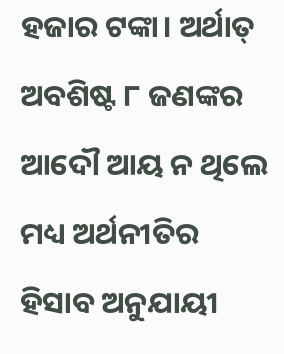ହଜାର ଟଙ୍କା। ଅର୍ଥାତ୍‌ ଅବଶିଷ୍ଟ ୮ ଜଣଙ୍କର ଆଦୌ ଆୟ ନ ଥିଲେ ମଧ୍ୟ ଅର୍ଥନୀତିର ହିସାବ ଅନୁଯାୟୀ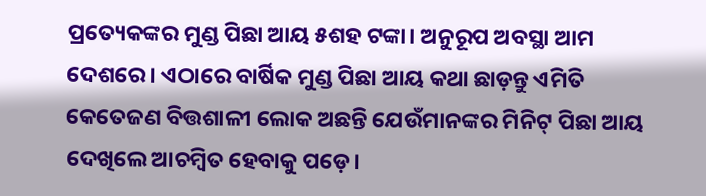ପ୍ରତ୍ୟେକଙ୍କର ମୁଣ୍ଡ ପିଛା ଆୟ ୫ଶହ ଟଙ୍କା। ଅନୁରୂପ ଅବସ୍ଥା ଆମ ଦେଶରେ। ଏଠାରେ ବାର୍ଷିକ ମୁଣ୍ଡ ପିଛା ଆୟ କଥା ଛାଡ଼ନ୍ତୁ ଏମିତି କେତେଜଣ ବିତ୍ତଶାଳୀ ଲୋକ ଅଛନ୍ତି ଯେଉଁମାନଙ୍କର ମିନିଟ୍‌ ପିଛା ଆୟ ଦେଖିଲେ ଆଚମ୍ବିତ ହେବାକୁ ପଡ଼େ।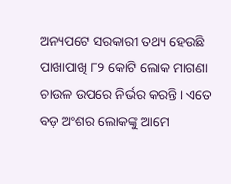ଅନ୍ୟପଟେ ସରକାରୀ ତଥ୍ୟ ହେଉଛି ପାଖାପାଖି ୮୨ କୋଟି ଲୋକ ମାଗଣା ଚାଉଳ ଉପରେ ନିର୍ଭର କରନ୍ତି। ଏତେ ବଡ଼ ଅଂଶର ଲୋକଙ୍କୁ ଆମେ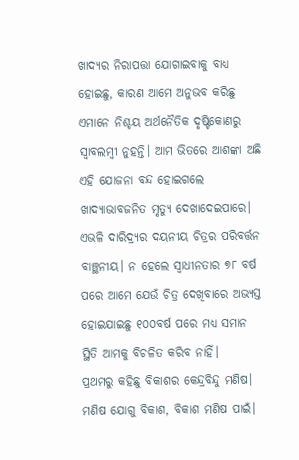ଖାଦ୍ୟର ନିରାପତ୍ତା ଯୋଗାଇବାକୁ ବାଧ୍ୟ ହୋଇଛୁ, କାରଣ ଆମେ ଅନୁଭବ କରିଛୁ ଏମାନେ ନିଶ୍ଚୟ ଅର୍ଥନୈତିକ ଦୃଷ୍ଟିକୋଣରୁ ସ୍ବାବଲମ୍ବୀ ନୁହନ୍ତି। ଆମ ଭିତରେ ଆଶଙ୍କା ଅଛି ଏହି ଯୋଜନା ବନ୍ଦ ହୋଇଗଲେ ଖାଦ୍ୟାଭାବଜନିତ ମୃତ୍ୟୁ ଦେଖାଦେଇପାରେ। ଏଭଳି ଦାରିଦ୍ର୍ୟର ଦୟନୀୟ ଚିତ୍ରର ପରିବର୍ତ୍ତନ ବାଞ୍ଛନୀୟ। ନ ହେଲେ ସ୍ବାଧୀନତାର ୭୮ ବର୍ଷ ପରେ ଆମେ ଯେଉଁ ଚିତ୍ର ଦେଖିବାରେ ଅଭ୍ୟସ୍ତ ହୋଇଯାଇଛୁ ୧୦୦ବର୍ଷ ପରେ ମଧ୍ୟ ସମାନ ସ୍ଥିତି ଆମକୁ ବିଚଳିତ କରିବ ନାହିଁ।
ପ୍ରଥମରୁ କହିଛୁ ବିକାଶର କେନ୍ଦ୍ରବିନ୍ଦୁ ମଣିଷ। ମଣିଷ ଯୋଗୁ ବିକାଶ, ବିକାଶ ମଣିଷ ପାଇଁ।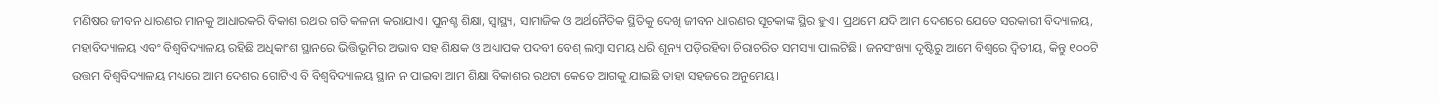ମଣିଷର ଜୀବନ ଧାରଣର ମାନକୁ ଆଧାରକରି ବିକାଶ ରଥର ଗତି କଳନା କରାଯାଏ। ପୁନଶ୍ଚ ଶିକ୍ଷା, ସ୍ବାସ୍ଥ୍ୟ, ସାମାଜିକ ଓ ଅର୍ଥନୈତିକ ସ୍ଥିତିକୁ ଦେଖି ଜୀବନ ଧାରଣର ସୂଚକାଙ୍କ ସ୍ଥିର ହୁଏ। ପ୍ରଥମେ ଯଦି ଆମ ଦେଶରେ ଯେତେ ସରକାରୀ ବିଦ୍ୟାଳୟ, ମହାବିଦ୍ୟାଳୟ ଏବଂ ବିଶ୍ୱବିଦ୍ୟାଳୟ ରହିଛି ଅଧିକାଂଶ ସ୍ଥାନରେ ଭିତ୍ତିଭୂମିର ଅଭାବ ସହ ଶିକ୍ଷକ ଓ ଅଧ୍ୟାପକ ପଦବୀ ବେଶ୍‌ ଲମ୍ବା ସମୟ ଧରି ଶୂନ୍ୟ ପଡ଼ିରହିବା ଚିରାଚରିତ ସମସ୍ୟା ପାଲଟିଛି। ଜନସଂଖ୍ୟା ଦୃଷ୍ଟିରୁ ଆମେ ବିଶ୍ୱରେ ଦ୍ୱିତୀୟ, କିନ୍ତୁ ୧୦୦ଟି ଉତ୍ତମ ବିଶ୍ୱବିଦ୍ୟାଳୟ ମଧ୍ୟରେ ଆମ ଦେଶର ଗୋଟିଏ ବି ବିଶ୍ୱବିଦ୍ୟାଳୟ ସ୍ଥାନ ନ ପାଇବା ଆମ ଶିକ୍ଷା ବିକାଶର ରଥଟା କେତେ ଆଗକୁ ଯାଇଛି ତାହା ସହଜରେ ଅନୁମେୟ।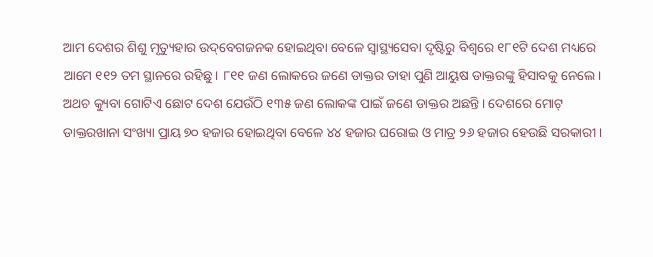ଆମ ଦେଶର ଶିଶୁ ମୃତ୍ୟୁହାର ଉଦ୍‌ବେଗଜନକ ହୋଇଥିବା ବେଳେ ସ୍ବାସ୍ଥ୍ୟସେବା ଦୃଷ୍ଟିରୁ ବିଶ୍ୱରେ ୧୮୧ଟି ଦେଶ ମଧ୍ୟରେ ଆମେ ୧୧୨ ତମ ସ୍ଥାନରେ ରହିଛୁ। ୮୧୧ ଜଣ ଲୋକରେ ଜଣେ ଡାକ୍ତର ତାହା ପୁଣି ଆୟୁଷ ଡାକ୍ତରଙ୍କୁ ହିସାବକୁ ନେଲେ। ଅଥଚ କ୍ୟୁବା ଗୋଟିଏ ଛୋଟ ଦେଶ ଯେଉଁଠି ୧୩୫ ଜଣ ଲୋକଙ୍କ ପାଇଁ ଜଣେ ଡାକ୍ତର ଅଛନ୍ତି। ଦେଶରେ ମୋଟ୍‌ ଡାକ୍ତରଖାନା ସଂଖ୍ୟା ପ୍ରାୟ ୭୦ ହଜାର ହୋଇଥିବା ବେଳେ ୪୪ ହଜାର ଘରୋଇ ଓ ମାତ୍ର ୨୬ ହଜାର ହେଉଛି ସରକାରୀ।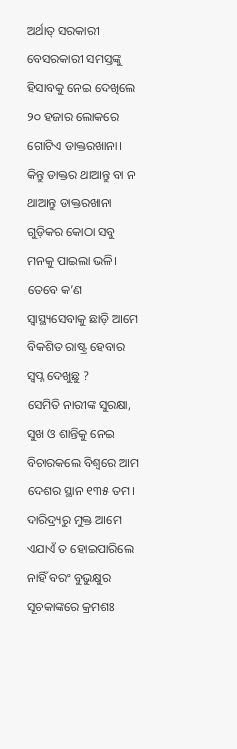ଅର୍ଥାତ୍‌ ସରକାରୀ ବେସରକାରୀ ସମସ୍ତଙ୍କୁ ହିସାବକୁ ନେଇ ଦେଖିଲେ ୨୦ ହଜାର ଲୋକରେ ଗୋଟିଏ ଡାକ୍ତରଖାନା। କିନ୍ତୁ ଡାକ୍ତର ଥାଆନ୍ତୁ ବା ନ ଥାଆନ୍ତୁ ଡାକ୍ତରଖାନା ଗୁଡ଼ିକର କୋଠା ସବୁ ମନକୁ ପାଇଲା ଭଳି। ତେବେ କ’ଣ ସ୍ବାସ୍ଥ୍ୟସେବାକୁ ଛାଡ଼ି ଆମେ ବିକଶିତ ରାଷ୍ଟ୍ର ହେବାର ସ୍ବପ୍ନ ଦେଖୁଛୁ ?
ସେମିତି ନାରୀଙ୍କ ସୁରକ୍ଷା, ସୁଖ ଓ ଶାନ୍ତିକୁ ନେଇ ବିଚାରକଲେ ବିଶ୍ୱରେ ଆମ ଦେଶର ସ୍ଥାନ ୧୩୫ ତମ। ଦାରିଦ୍ର୍ୟରୁ ମୁକ୍ତ ଆମେ ଏଯାଏଁ ତ ହୋଇପାରିଲେ ନାହିଁ ବରଂ ବୁଭୁକ୍ଷୁର ସୂଚକାଙ୍କରେ କ୍ରମଶଃ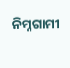ନିମ୍ନଗାମୀ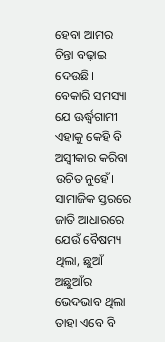ହେବା ଆମର ଚିନ୍ତା ବଢ଼ାଇ ଦେଉଛି। ବେକାରି ସମସ୍ୟା ଯେ ଊର୍ଦ୍ଧ୍ୱଗାମୀ ଏହାକୁ କେହି ବି ଅସ୍ବୀକାର କରିବା ଉଚିତ ନୁହେଁ। ସାମାଜିକ ସ୍ତରରେ ଜାତି ଆଧାରରେ ଯେଉଁ ବୈଷମ୍ୟ ଥିଲା, ଛୁଆଁ ଅଛୁଆଁର ଭେଦଭାବ ଥିଲା ତାହା ଏବେ ବି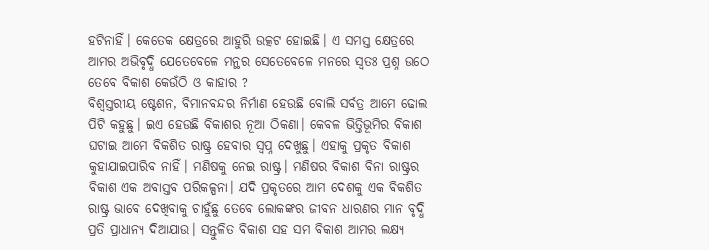ହଟିନାହିଁ। କେତେକ କ୍ଷେତ୍ରରେ ଆହୁରି ଉତ୍କଟ ହୋଇଛି। ଏ ସମସ୍ତ କ୍ଷେତ୍ରରେ ଆମର ଅଭିବୃଦ୍ଧି ଯେତେବେଳେ ମନ୍ଥର ସେତେବେଳେ ମନରେ ସ୍ବତଃ ପ୍ରଶ୍ନ ଉଠେ ତେବେ ବିକାଶ କେଉଁଠି ଓ କାହାର ?
ବିଶ୍ୱସ୍ତରୀୟ ଷ୍ଟେଶନ, ବିମାନବନ୍ଦର ନିର୍ମାଣ ହେଉଛି ବୋଲି ସର୍ବତ୍ର ଆମେ ଢୋଲ ପିଟି କହୁଛୁ। ଇଏ ହେଉଛି ବିକାଶର ନୂଆ ଠିକଣା। କେବଳ ଭିତ୍ତିଭୂମିର ବିକାଶ ଘଟାଇ ଆମେ ବିକଶିତ ରାଷ୍ଟ୍ର ହେବାର ସ୍ବପ୍ନ ଦେଖୁଛୁ। ଏହାକୁ ପ୍ରକୃତ ବିକାଶ କୁହାଯାଇପାରିବ ନାହିଁ। ମଣିଷକୁ ନେଇ ରାଷ୍ଟ୍ର। ମଣିଷର ବିକାଶ ବିନା ରାଷ୍ଟ୍ରର ବିକାଶ ଏକ ଅବାସ୍ତବ ପରିକଳ୍ପନା। ଯଦି ପ୍ରକୃତରେ ଆମ ଦେଶକୁ ଏକ ବିକଶିତ ରାଷ୍ଟ୍ର ଭାବେ ଦେଖିବାକୁ ଚାହୁଁଛୁ ତେବେ ଲୋକଙ୍କର ଜୀବନ ଧାରଣର ମାନ ବୃଦ୍ଧି ପ୍ରତି ପ୍ରାଧାନ୍ୟ ଦିଆଯାଉ। ସନ୍ତୁଳିତ ବିକାଶ ସହ ସମ ବିକାଶ ଆମର ଲକ୍ଷ୍ୟ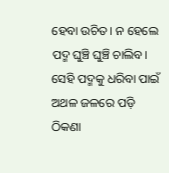ହେବା ଉଚିତ। ନ ହେଲେ ପଦ୍ମ ଘୁଞ୍ଚି ଘୁଞ୍ଚି ଚାଲିବ। ସେହି ପଦ୍ମକୁ ଧରିବା ପାଇଁ ଅଥଳ ଜଳରେ ପଡ଼ି ଠିକଣା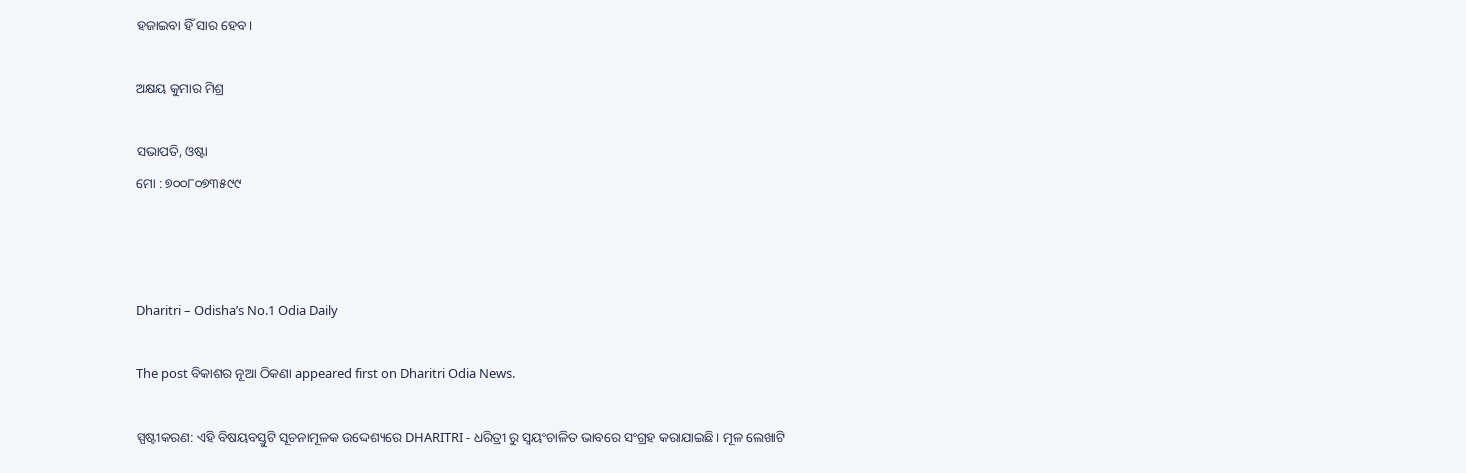ହଜାଇବା ହିଁ ସାର ହେବ।

ଅକ୍ଷୟ କୁମାର ମିଶ୍ର

ସଭାପତି, ଓଷ୍ଟା
ମୋ : ୭୦୦୮୦୭୩୫୯୯



Dharitri – Odisha’s No.1 Odia Daily

The post ବିକାଶର ନୂଆ ଠିକଣା appeared first on Dharitri Odia News.

ସ୍ପଷ୍ଟୀକରଣ: ଏହି ବିଷୟବସ୍ତୁଟି ସୂଚନାମୂଳକ ଉଦ୍ଦେଶ୍ୟରେ DHARITRI - ଧରିତ୍ରୀ ରୁ ସ୍ୱୟଂଚାଳିତ ଭାବରେ ସଂଗ୍ରହ କରାଯାଇଛି। ମୂଳ ଲେଖାଟି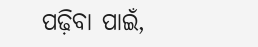ପଢ଼ିବା ପାଇଁ,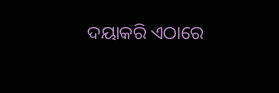ଦୟାକରି ଏଠାରେ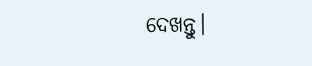ଦେଖନ୍ତୁ।